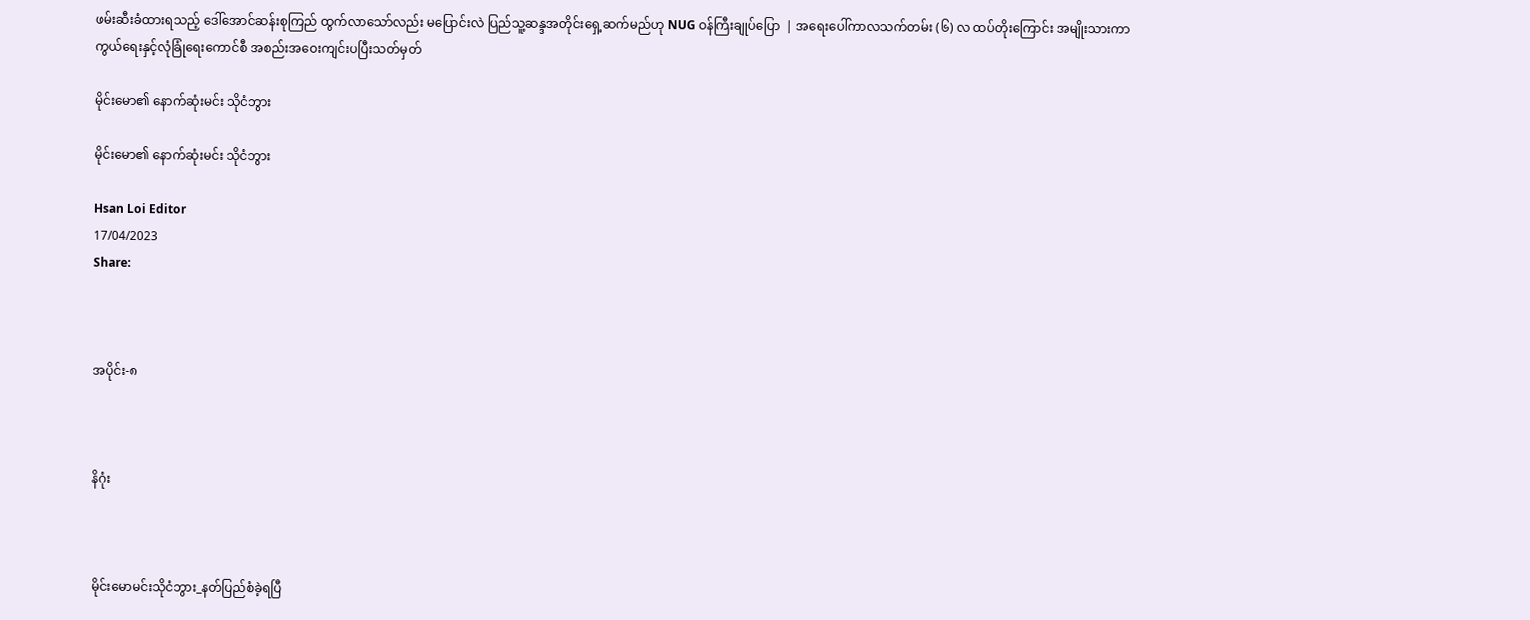ဖမ်းဆီးခံထားရသည့် ဒေါ်အောင်ဆန်းစုကြည် ထွက်လာသော်လည်း မပြောင်းလဲ ပြည်သူ့ဆန္ဒအတိုင်းရှေ့ဆက်မည်ဟု NUG ဝန်ကြီးချုပ်ပြော  | အရေးပေါ်ကာလသက်တမ်း (၆) လ ထပ်တိုးကြောင်း အမျိုးသားကာကွယ်ရေးနှင့်လုံခြုံရေးကောင်စီ အစည်းအဝေးကျင်းပပြီးသတ်မှတ်

မိုင်းမော၏ နောက်ဆုံးမင်း သိုငံဘွား

မိုင်းမော၏ နောက်ဆုံးမင်း သိုငံဘွား

Hsan Loi Editor
17/04/2023
Share:



အပိုင်း-၈



နိဂုံး



မိုင်းမောမင်းသိုငံဘွား_နတ်ပြည်စံခဲ့ရပြီ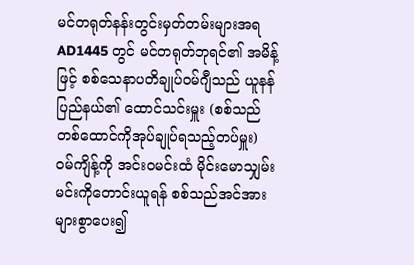မင်တရုတ်နန်းတွင်းမှတ်တမ်းများအရ AD1445 တွင် မင်တရုတ်ဘုရင်၏ အမိန့်ဖြင့် စစ်သေနာပတိချုပ်ဝမ်ဂျီသည် ယူနန်ပြည်နယ်၏ ထောင်သင်းမှူး (စစ်သည်တစ်ထောင်ကိုအုပ်ချုပ်ရသည့်တပ်မှူး) ဝမ်ကျိန့်ကို အင်းဝမင်းထံ မိုင်းမောသျှမ်းမင်းကိုတောင်းယူရန် စစ်သည်အင်အားများစွာပေး၍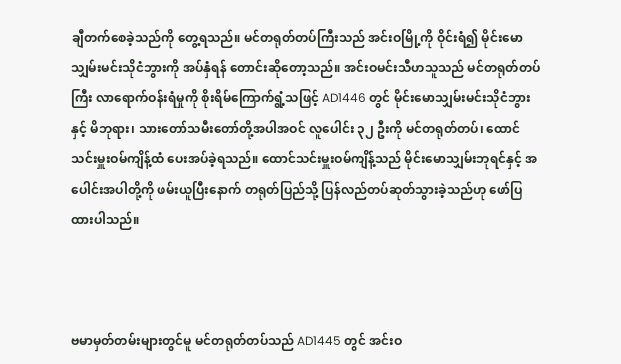ချီတက်စေခဲ့သည်ကို တွေ့ရသည်။ မင်တရုတ်တပ်ကြီးသည် အင်းဝမြို့ကို ဝိုင်းရံ၍ မိုင်းမောသျှမ်းမင်းသိုငံဘွားကို အပ်နှံရန် တောင်းဆိုတော့သည်။ အင်းဝမင်းသီဟသူသည် မင်တရုတ်တပ်ကြီး လာရောက်ဝန်းရံမှုကို စိုးရိမ်ကြောက်ရွံ့သဖြင့် AD1446 တွင် မိုင်းမောသျှမ်းမင်းသိုငံဘွားနှင့် မိဘုရား၊ သားတော်သမီးတော်တို့အပါအဝင် လူပေါင်း ၃၂ ဦးကို မင်တရုတ်တပ်၊ ထောင်သင်းမှူးဝမ်ကျိန့်ထံ ပေးအပ်ခဲ့ရသည်။ ထောင်သင်းမှူးဝမ်ကျိန့်သည် မိုင်းမောသျှမ်းဘုရင်နှင့် အပေါင်းအပါတို့ကို ဖမ်းယူပြီးနောက် တရုတ်ပြည်သို့ ပြန်လည်တပ်ဆုတ်သွားခဲ့သည်ဟု ဖော်ပြထားပါသည်။



ဗမာမှတ်တမ်းများတွင်မူ မင်တရုတ်တပ်သည် AD1445 တွင် အင်းဝ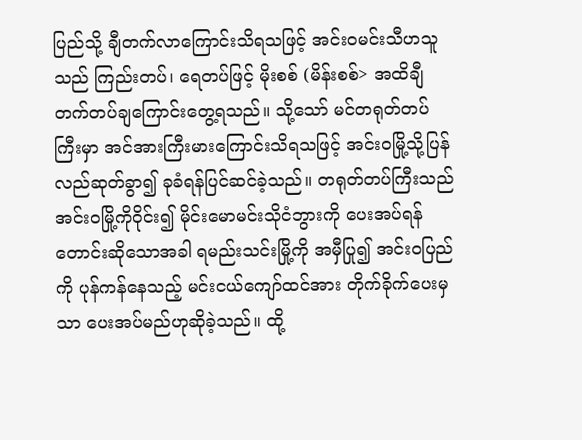ပြည်သို့ ချီတက်လာကြောင်းသိရသဖြင့် အင်းဝမင်းသီဟသူသည် ကြည်းတပ်၊ ရေတပ်ဖြင့် မိုးစစ် (မိန်းစစ်> အထိချီတက်တပ်ချကြောင်းတွေ့ရသည်။ သို့သော် မင်တရုတ်တပ်ကြီးမှာ အင်အားကြီးမားကြောင်းသိရသဖြင့် အင်းဝမြို့သို့ပြန်လည်ဆုတ်ခွာ၍ ခုခံရန်ပြင်ဆင်ခဲ့သည်။ တရုတ်တပ်ကြီးသည် အင်းဝမြို့ကိုဝိုင်း၍ မိုင်းမောမင်းသိုငံဘွားကို ပေးအပ်ရန်တောင်းဆိုသောအခါ ရမည်းသင်းမြို့ကို အမှီပြု၍ အင်းဝပြည်ကို ပုန်ကန်နေသည့် မင်းငယ်ကျော်ထင်အား တိုက်ခိုက်ပေးမှသာ ပေးအပ်မည်ဟုဆိုခဲ့သည်။ ထို့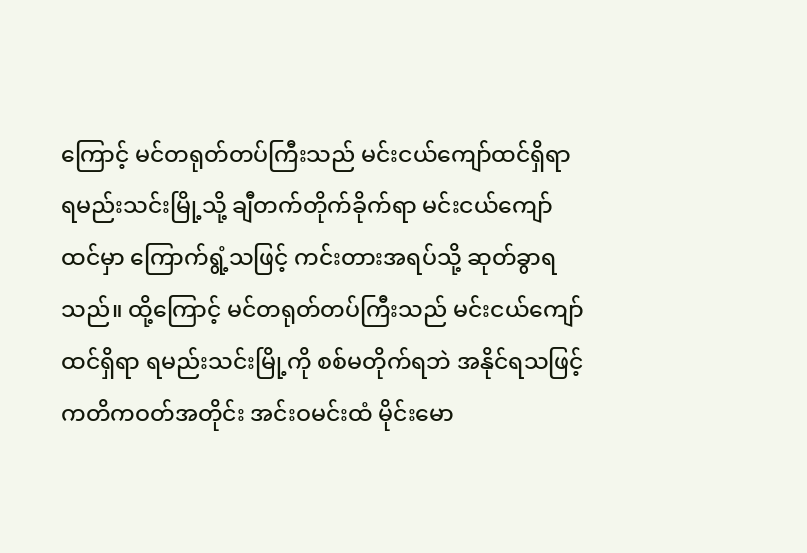ကြောင့် မင်တရုတ်တပ်ကြီးသည် မင်းငယ်ကျော်ထင်ရှိရာ ရမည်းသင်းမြို့သို့ ချီတက်တိုက်ခိုက်ရာ မင်းငယ်ကျော်ထင်မှာ ကြောက်ရွံ့သဖြင့် ကင်းတားအရပ်သို့ ဆုတ်ခွာရသည်။ ထို့ကြောင့် မင်တရုတ်တပ်ကြီးသည် မင်းငယ်ကျော်ထင်ရှိရာ ရမည်းသင်းမြို့ကို စစ်မတိုက်ရဘဲ အနိုင်ရသဖြင့် ကတိကဝတ်အတိုင်း အင်းဝမင်းထံ မိုင်းမော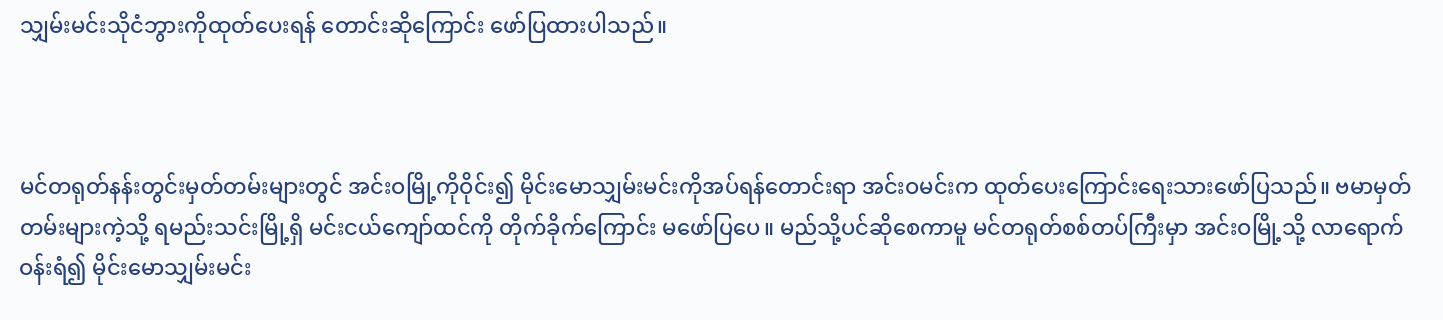သျှမ်းမင်းသိုငံဘွားကိုထုတ်ပေးရန် တောင်းဆိုကြောင်း ဖော်ပြထားပါသည်။



မင်တရုတ်နန်းတွင်းမှတ်တမ်းများတွင် အင်းဝမြို့ကိုဝိုင်း၍ မိုင်းမောသျှမ်းမင်းကိုအပ်ရန်တောင်းရာ အင်းဝမင်းက ထုတ်ပေးကြောင်း‌ရေးသားဖော်ပြသည်။ ဗမာမှတ်တမ်းများကဲ့သို့ ရမည်းသင်းမြို့ရှိ မင်းငယ်ကျော်ထင်ကို တိုက်ခိုက်ကြောင်း မဖော်ပြပေ။ မည်သို့ပင်ဆိုစေကာမူ မင်တရုတ်စစ်တပ်ကြီးမှာ အင်းဝမြို့သို့ လာရောက်ဝန်းရံ၍ မိုင်းမောသျှမ်းမင်း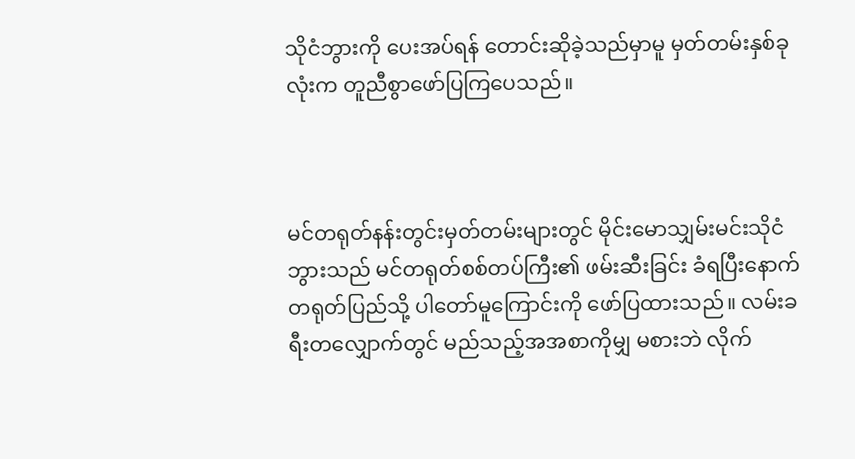သိုငံဘွားကို ပေးအပ်ရန် တောင်းဆိုခဲ့သည်မှာမူ မှတ်တမ်းနှစ်ခုလုံးက တူညီစွာဖော်ပြကြပေသည်။



မင်တရုတ်နန်းတွင်းမှတ်တမ်းများတွင် မိုင်းမောသျှမ်းမင်းသိုငံဘွားသည် မင်တရုတ်စစ်တပ်ကြီး၏ ဖမ်းဆီးခြင်း ခံရပြီးနောက် တရုတ်ပြည်သို့ ပါတော်မူကြောင်းကို ဖော်ပြထားသည်။ လမ်းခရီးတလျှောက်တွင် မည်သည့်အအစာကိုမျှ မစားဘဲ လိုက်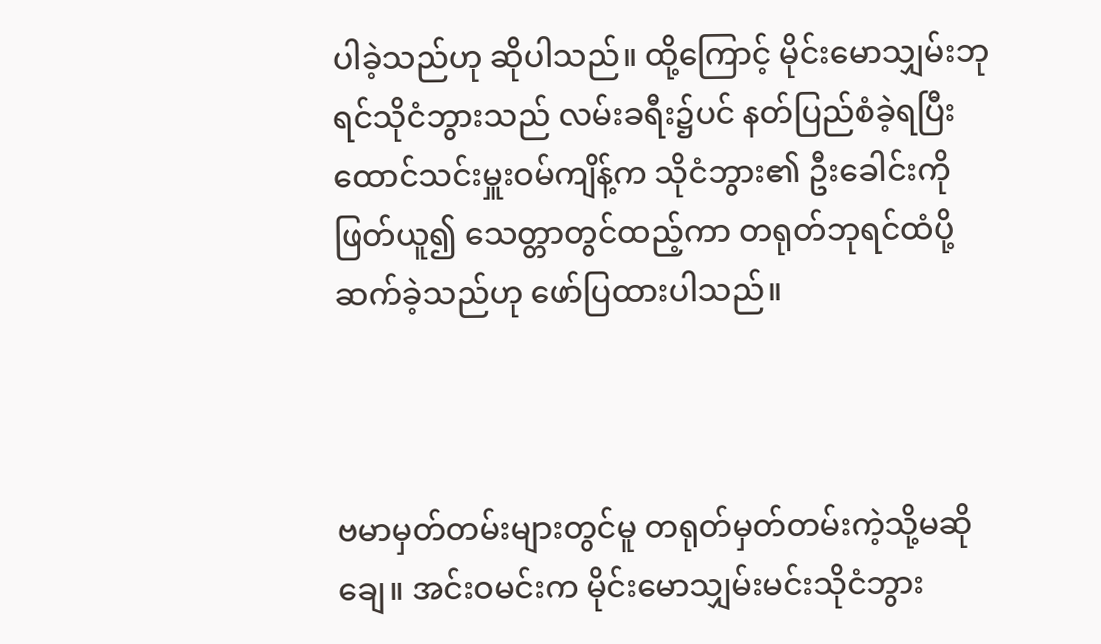ပါခဲ့သည်ဟု ဆိုပါသည်။ ထို့ကြောင့် မိုင်းမောသျှမ်းဘုရင်သိုငံဘွားသည် လမ်းခရီး၌ပင် နတ်ပြည်စံခဲ့ရပြီး ထောင်သင်းမှူးဝမ်ကျိန့်က သိုငံဘွား၏ ဦးခေါင်းကိုဖြတ်ယူ၍ သေတ္တာတွင်ထည့်ကာ တရုတ်ဘုရင်ထံပို့ဆက်ခဲ့သည်ဟု ဖော်ပြထားပါသည်။



ဗမာမှတ်တမ်းများတွင်မူ တရုတ်မှတ်တမ်းကဲ့သို့မဆိုချေ။ အင်းဝမင်းက မိုင်းမောသျှမ်းမင်းသိုငံဘွား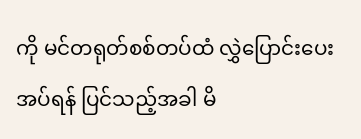ကို မင်တရုတ်စစ်တပ်ထံ လွှဲပြောင်းပေးအပ်ရန် ပြင်သည့်အခါ မိ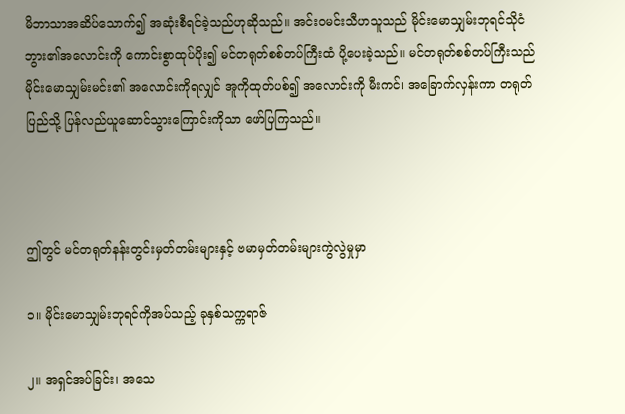မိဘာသာအဆိပ်သောက်၍ အဆုံးစီရင်ခဲ့သည်ဟုဆိုသည်။ အင်းဝမင်းသီဟသူသည် မိုင်းမောသျှမ်းဘုရင်သိုငံဘွား၏အလောင်းကို ကောင်းစွာထုပ်ပိုး၍ မင်တရုတ်စစ်တပ်ကြီးထံ ပို့ပေးခဲ့သည်။ မင်တရုတ်စစ်တပ်ကြီးသည် မိုင်းမောသျှမ်းမင်း၏ အလောင်းကိုရလျှင် အူကိုထုတ်ပစ်၍ အလောင်းကို မီးကင်၊ အခြောက်လှန်းကာ တရုတ်ပြည်သို့ ပြန်လည်ယူဆောင်သွားကြောင်းကိုသာ ဖော်ပြကြသည်။



ဤတွင် မင်တရုတ်နန်းတွင်းမှတ်တမ်းများနှင့် ဗမာမှတ်တမ်းများကွဲလွဲမှုမှာ

၁။ မိုင်းမောသျှမ်းဘုရင်ကိုအပ်သည့် ခုနှစ်သက္ကရာဇ်

၂။ အရှင်အပ်ခြင်း၊ အသေ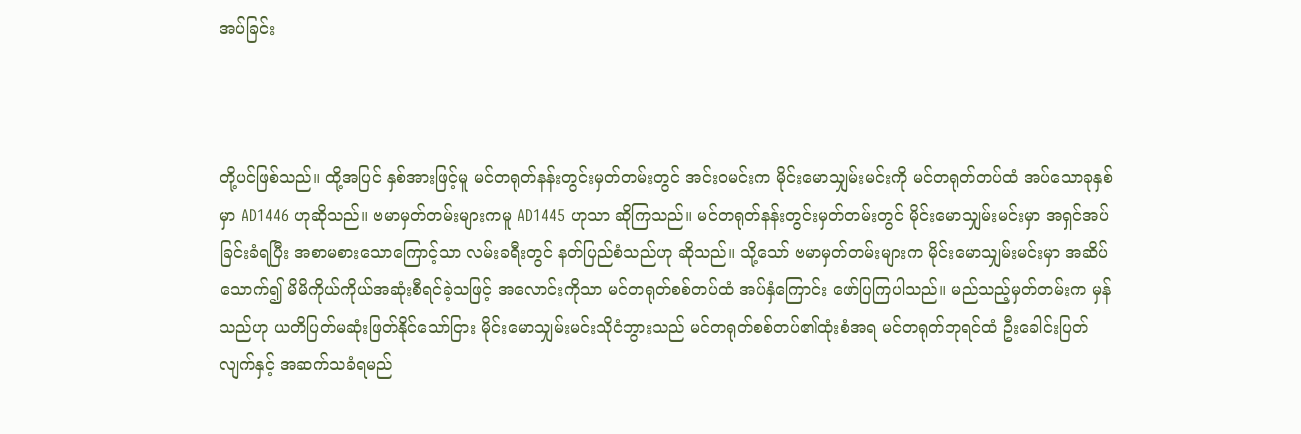အပ်ခြင်း



တို့ပင်ဖြစ်သည်။ ထို့အပြင် နှစ်အားဖြင့်မူ မင်တရုတ်နန်းတွင်းမှတ်တမ်းတွင် အင်းဝမင်းက မိုင်းမောသျှမ်းမင်းကို မင်တရုတ်တပ်ထံ အပ်သောခုနှစ်မှာ AD1446 ဟုဆိုသည်။ ဗမာမှတ်တမ်းများကမူ AD1445 ဟုသာ ဆိုကြသည်။ မင်တရုတ်နန်းတွင်းမှတ်တမ်းတွင် မိုင်းမောသျှမ်းမင်းမှာ အရှင်အပ်ခြင်းခံရပြီး အစာမစားသောကြောင့်သာ လမ်းခရီးတွင် နတ်ပြည်စံသည်ဟု ဆိုသည်။ သို့သော် ဗမာမှတ်တမ်းများက မိုင်းမောသျှမ်းမင်းမှာ အဆိပ်သောက်၍ မိမိကိုယ်ကိုယ်အဆုံးစီရင်ခဲ့သဖြင့် အလောင်းကိုသာ မင်တရုတ်စစ်တပ်ထံ အပ်နှံကြောင်း ဖော်ပြကြပါသည်။ မည်သည့်မှတ်တမ်းက မှန်သည်ဟု ယတိပြတ်မဆုံးဖြတ်နိုင်သော်ငြား မိုင်းမောသျှမ်းမင်းသိုငံဘွားသည် မင်တရုတ်စစ်တပ်၏ထုံးစံအရ မင်တရုတ်ဘုရင်ထံ ဦးခေါင်းပြတ်လျက်နှင့် အဆက်သခံရမည်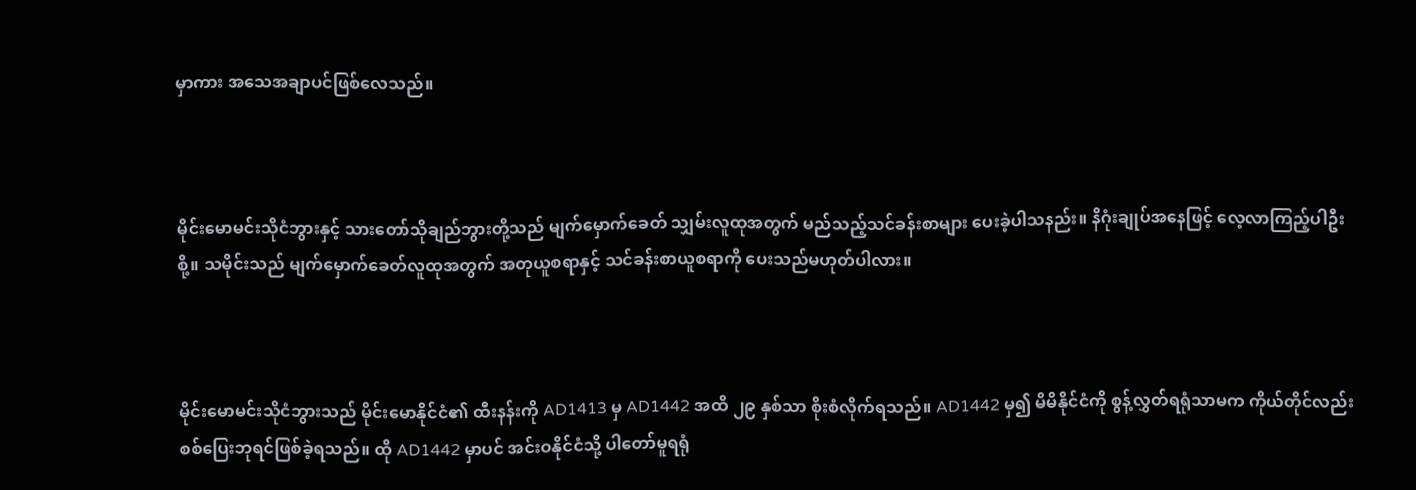မှာကား အသေအချာပင်ဖြစ်လေသည်။



မိုင်းမောမင်းသိုငံဘွားနှင့် သားတော်သိုချည်ဘွားတို့သည် မျက်မှောက်ခေတ် သျှမ်းလူထုအတွက် မည်သည့်သင်ခန်းစာများ ပေးခဲ့ပါသနည်း။ နိဂုံးချုပ်အနေဖြင့် လေ့လာကြည့်ပါဦးစို့။ သမိုင်းသည် မျက်မှောက်ခေတ်လူထုအတွက် အတုယူစရာနှင့် သင်ခန်းစာယူစရာကို ပေးသည်မဟုတ်ပါလား။



မိုင်းမောမင်းသိုငံဘွားသည် မိုင်းမောနိုင်ငံ၏ ထီးနန်းကို AD1413 မှ AD1442 အထိ ၂၉ နှစ်သာ စိုးစံလိုက်ရသည်။ AD1442 မှ၍ မိမိနိုင်ငံကို စွန့်လွှတ်ရရုံသာမက ကိုယ်တိုင်လည်း စစ်ပြေးဘုရင်ဖြစ်ခဲ့ရသည်။ ထို AD1442 မှာပင် အင်းဝနိုင်ငံသို့ ပါတော်မူရရုံ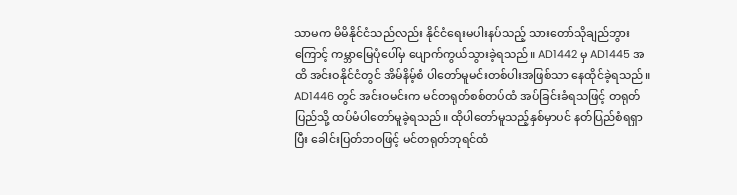သာမက မိမိနိုင်ငံသည်လည်း နိုင်ငံရေးမပါးနပ်သည့် သားတော်သိုချည်ဘွားကြောင့် ကမ္ဘာမြေပုံပေါ်မှ ပျောက်ကွယ်သွားခဲ့ရသည်။ AD1442 မှ AD1445 အထိ အင်းဝနိုင်ငံတွင် အိမ်နိမ့်စံ ပါတော်မူမင်းတစ်ပါးအဖြစ်သာ နေထိုင်ခဲ့ရသည်။ AD1446 တွင် အင်းဝမင်းက မင်တရုတ်စစ်တပ်ထံ အပ်ခြင်းခံရသဖြင့် တရုတ်ပြည်သို့ ထပ်မံပါတော်မူခဲ့ရသည်။ ထိုပါတော်မူသည့်နှစ်မှာပင် နတ်ပြည်စံရရှာပြီး ခေါင်းပြတ်ဘဝဖြင့် မင်တရုတ်ဘုရင်ထံ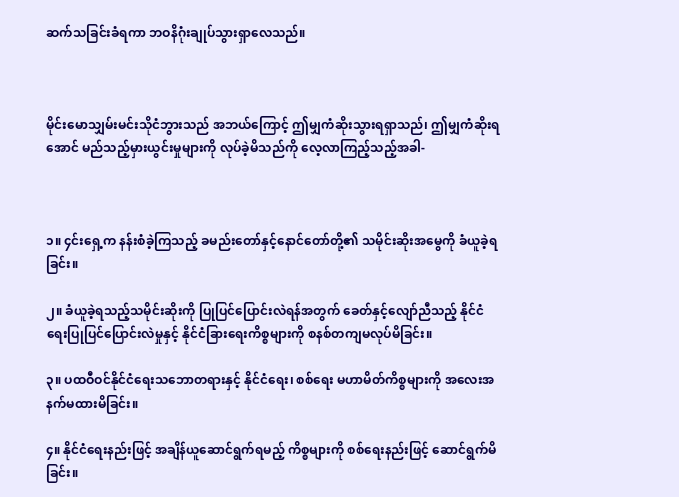ဆက်သခြင်းခံရကာ ဘဝနိဂုံးချုပ်သွားရှာလေသည်။



မိုင်းမောသျှမ်းမင်းသိုငံဘွားသည် အဘယ်ကြောင့် ဤမျှကံဆိုးသွားရရှာသည်၊ ဤမျှကံဆိုးရအောင် မည်သည့်မှားယွင်းမှုများကို လုပ်ခဲ့မိသည်ကို လေ့လာကြည့်သည့်အခါ-



၁။ ၄င်းရှေ့က နန်းစံခဲ့ကြသည့် ခမည်းတော်နှင့်နောင်တော်တို့၏ သမိုင်းဆိုးအမွေကို ခံယူခဲ့ရခြင်း။

၂။ ခံယူခဲ့ရသည့်သမိုင်းဆိုးကို ပြုပြင်ပြောင်းလဲရန်အတွက် ခေတ်နှင့်လျော်ညီသည့် နိုင်ငံရေးပြုပြင်ပြောင်းလဲမှုနှင့် နိုင်ငံခြားရေးကိစ္စများကို စနစ်တကျမလုပ်မိခြင်း။

၃။ ပထဝီဝင်နိုင်ငံရေးသဘောတရားနှင့် နိုင်ငံရေး၊ စစ်ရေး မဟာမိတ်ကိစ္စများကို အလေးအနက်မထားမိခြင်း။

၄။ နိုင်ငံရေးနည်းဖြင့် အချိန်ယူဆောင်ရွက်ရမည့် ကိစ္စများကို စစ်ရေးနည်းဖြင့် ဆောင်ရွက်မိခြင်း။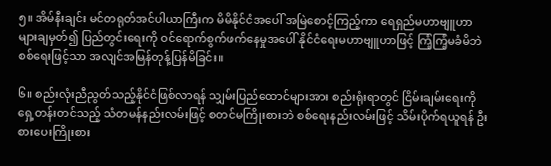၅။ အိမ်နီးချင်း မင်တရုတ်အင်ပါယာကြီးက မိမိနိုင်ငံအပေါ် အမြဲစောင့်ကြည့်ကာ ရေရှည်မဟာဗျူဟာများချမှတ်၍ ပြည်တွင်းရေးကို ဝင်ရောက်စွက်ဖက်နေမှုအပေါ် နိုင်ငံရေးမဟာဗျူဟာဖြင့် ကြံ့ကြံ့မခံမိဘဲ စစ်ရေးဖြင့်သာ အလျင်အမြန်တုန့်ပြန်မိခြင်း။

၆။ စည်းလုံးညီညွတ်သည့်နိုင်ငံဖြစ်လာရန် သျှမ်းပြည်ထောင်များအား စည်းရုံးရာတွင် ငြိမ်းချမ်းရေးကို ရှေ့တန်းတင်သည့် သံတမန်နည်းလမ်းဖြင့် စတင်မကြိုးစားဘဲ စစ်ရေးနည်းလမ်းဖြင့် သိမ်းပိုက်ရယူရန် ဦးစားပေးကြိုးစား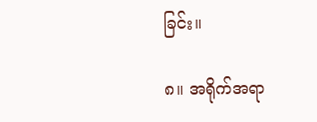ခြင်း။

၈။ အရိုက်အရာ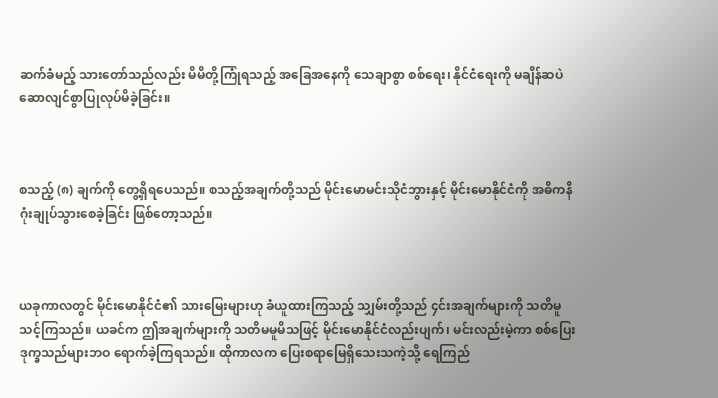ဆက်ခံမည့် သားတော်သည်လည်း မိမိတို့ကြုံရသည့် အခြေအနေကို သေချာစွာ စစ်ရေး၊ နိုင်ငံရေးကို မချိန်ဆပဲ ဆောလျင်စွာပြုလုပ်မိခဲ့ခြင်း။



စသည့် (၈) ချက်ကို တွေ့ရှိရပေသည်။ စသည့်အချက်တို့သည် မိုင်းမောမင်းသိုငံဘွားနှင့် မိုင်းမောနိုင်ငံကို အဓိကနိဂုံးချုပ်သွားစေခဲ့ခြင်း ဖြစ်တော့သည်။



ယခုကာလတွင် မိုင်းမောနိုင်ငံ၏ သားမြေးများဟု ခံယူထားကြသည့် သျှမ်းတို့သည် ၄င်းအချက်များကို သတိမူသင့်ကြသည်။ ယခင်က ဤအချက်များကို သတိမမူမိသဖြင့် မိုင်းမောနိုင်ငံလည်းပျက်၊ မင်းလည်းမဲ့ကာ စစ်ပြေးဒုက္ခသည်များဘဝ ရောက်ခဲ့ကြရသည်။ ထိုကာလက ပြေးစရာမြေရှိသေးသကဲ့သို့ ရေကြည်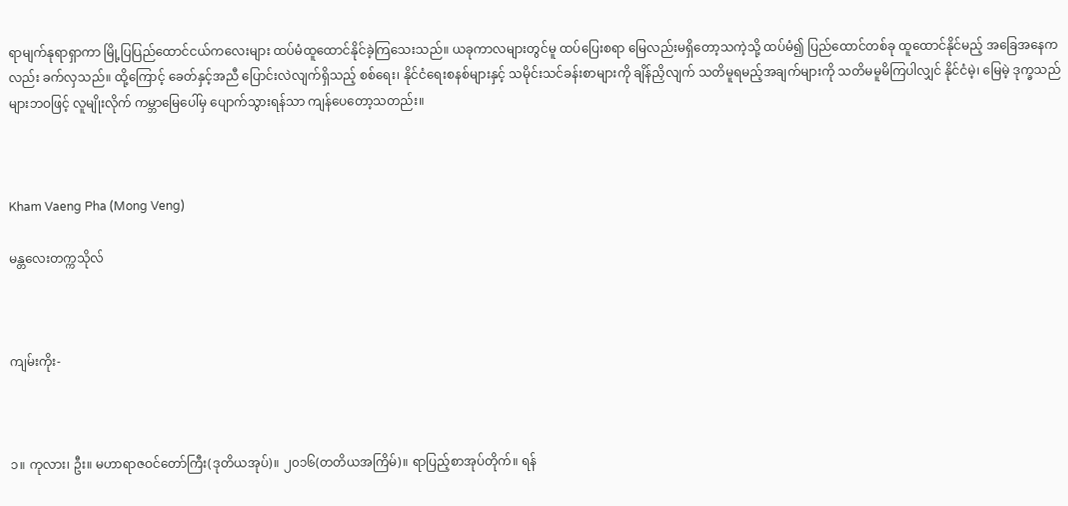ရာမျက်နုရာရှာကာ မြို့ပြပြည်ထောင်ငယ်ကလေးများ ထပ်မံထူထောင်နိုင်ခဲ့ကြသေးသည်။ ယခုကာလများတွင်မူ ထပ်ပြေးစရာ မြေလည်းမရှိတော့သကဲ့သို့ ထပ်မံ၍ ပြည်ထောင်တစ်ခု ထူထောင်နိုင်မည့် အခြေအနေကလည်း ခက်လှသည်။ ထို့ကြောင့် ခေတ်နှင့်အညီ ပြောင်းလဲလျက်ရှိသည့် စစ်ရေး၊ နိုင်ငံရေးစနစ်များနှင့် သမိုင်းသင်ခန်းစာများကို ချိန်ညှိလျက် သတိမူရမည့်အချက်များကို သတိမမူမိကြပါလျှင် နိုင်ငံမဲ့၊ မြေမဲ့ ဒုက္ခသည်များဘဝဖြင့် လူမျိုးလိုက် ကမ္ဘာမြေပေါ်မှ ပျောက်သွားရန်သာ ကျန်ပေတော့သတည်း။



Kham Vaeng Pha (Mong Veng)

မန္တလေးတက္ကသိုလ်



ကျမ်းကိုး-



၁။ ကုလား၊ ဦး။ မဟာရာဇဝင်တော်ကြီး(ဒုတိယအုပ်)။ ၂၀၁၆(တတိယအကြိမ်)။ ရာပြည့်စာအုပ်တိုက်။ ရန်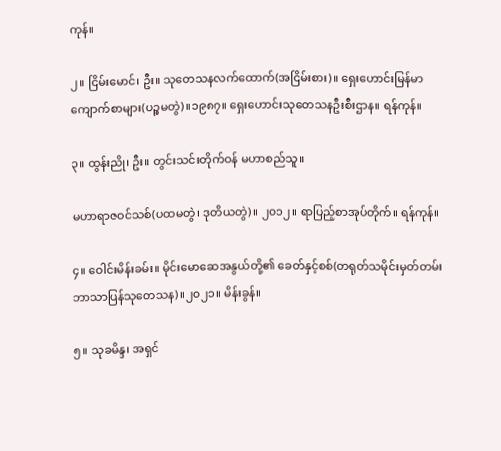ကုန်။

၂။ ငြိမ်းမောင်၊ ဦး။ သုတေသနလက်ထောက်(အငြိမ်းစား)။ ရှေးဟောင်းမြန်မာကျောက်စာများ(ပဉ္စမတွဲ)။၁၉၈၇။ ရှေးဟောင်းသုတေသနဦးစီးဌာန။ ရန်ကုန်။

၃။ ထွန်းညို၊ ဦး။ တွင်းသင်းတိုက်ဝန် မဟာစည်သူ။

မဟာရာဇဝင်သစ်(ပထမတွဲ၊ ဒုတိယတွဲ)။ ၂၀၁၂။ ရာပြည့်စာအုပ်တိုက်။ ရန်ကုန်။

၄။ ဝေါင်းမိန်းခမ်း။ မိုင်းမောဆေအနွယ်တို့၏ ခေတ်နှင့်စစ်(တရုတ်သမိုင်းမှတ်တမ်း ဘာသာပြန်သုတေသန)။၂၀၂၁။ မိန်းခွန်။

၅။ သုခမိန္ဒ၊ အရှင်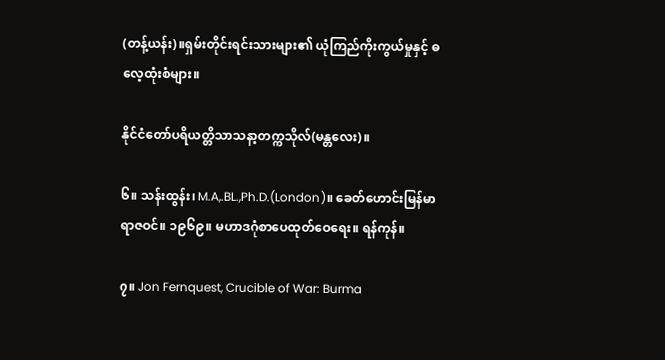(တန့်ယန်း)။ရှမ်းတိုင်းရင်းသားများ၏ ယုံကြည်ကိုးကွယ်မှုနှင့် ဓလေ့ထုံးစံများ။

နိုင်ငံတော်ပရိယတ္တိသာသနာ့တက္ကသိုလ်(မန္တလေး)။

၆။ သန်းထွန်း၊ M.A,.BL.,Ph.D.(London)။ ခေတ်ဟောင်းမြန်မာရာဇဝင်။ ၁၉၆၉။ မဟာဒဂုံစာပေထုတ်ဝေရေး။ ရန်ကုန်။

၇။ Jon Fernquest, Crucible of War: Burma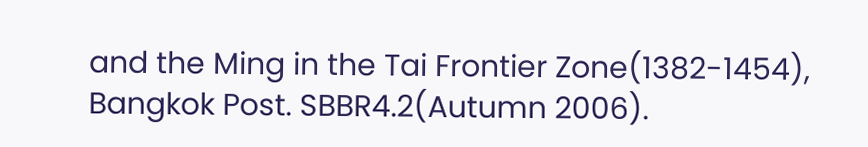and the Ming in the Tai Frontier Zone(1382-1454), Bangkok Post. SBBR4.2(Autumn 2006).